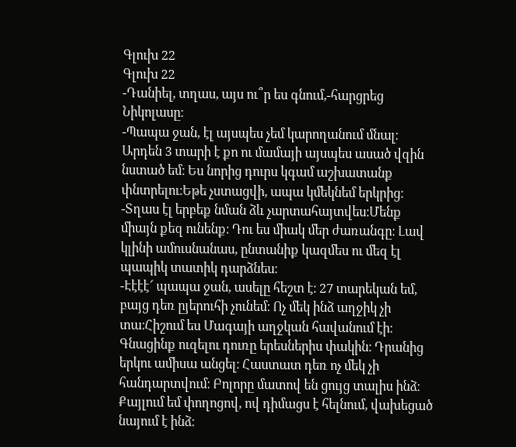Գլուխ 22
Գլուխ 22
-Դանիել, տղաս, այս ու՞ր ես գնում,-հարցրեց Նիկոլասը։
-Պապա ջան, էլ այսպես չեմ կարողանում մնալ։ Արդեն 3 տարի է քո ու մամայի այսպես ասած վզին նստած եմ։ Ես նորից դուրս կգամ աշխատանք փնտրելու։Եթե չստացվի, ապա կմեկնեմ երկրից։
-Տղաս էլ երբեք նման ձև չարտահայտվես։Մենք միայն քեզ ունենք։ Դու ես միակ մեր ժառանգը։ Լավ կլինի ամուսնանաս, ընտանիք կազմես ու մեզ էլ պապիկ տատիկ դարձնես։
-Էէէէ՜ պապա ջան, ասելը հեշտ է։ 27 տարեկան եմ, բայց դեռ ըյերուհի չունեմ։ Ոչ մեկ ինձ աղջիկ չի տա։Հիշում ես Մագայի աղջկան հավանում էի։ Գնացինք ուզելու դուռը երեսներիս փակին։ Դրանից երկու ամիսա անցել։ Հաստատ դեռ ոչ մեկ չի հանդարտվում։ Բոլորը մատով են ցույց տալիս ինձ։ Քայլում եմ փողոցով, ով դիմացս է հելնում, վախեցած նայում է ինձ։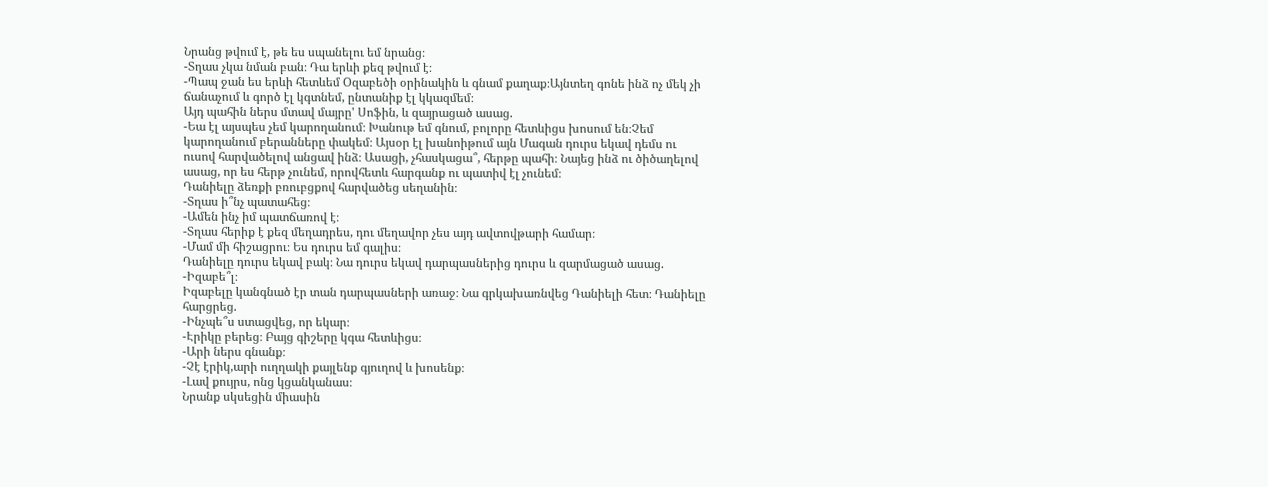Նրանց թվում է, թե ես սպանելու եմ նրանց։
-Տղաս չկա նման բան։ Դա երևի քեզ թվում է։
-Պապ ջան ես երևի հետևեմ Օզաբեծի օրինակին և գնամ քաղաք։Այնտեղ գոնե ինձ ոչ մեկ չի ճանաչում և գործ էլ կգտնեմ, ընտանիք էլ կկազմեմ։
Այդ պահին ներս մտավ մայրը' Սոֆին, և զայրացած ասաց.
-Եա էլ այսպես չեմ կարողանում։ Խանութ եմ գնում, բոլորը հետևիցս խոսում են։Չեմ կարողանում բերանները փակեմ։ Այսօր էլ խանոիթում այն Մագան դուրս եկավ դեմս ու ուսով հարվածելով անցավ ինձ։ Ասացի, չհասկացա՞, հերթը պահի։ Նայեց ինձ ու ծիծաղելով ասաց, որ ես հերթ չունեմ, որովհետև հարգանք ու պատիվ էլ չունեմ։
Դանիելը ձեռքի բռուբցքով հարվածեց սեղանին։
-Տղաս ի՞նչ պատահեց։
-Ամեն ինչ իմ պատճառով է։
-Տղաս հերիք է քեզ մեղադրես, դու մեղավոր չես այդ ավտովթարի համար։
-Մամ մի հիշացրու։ Ես դուրս եմ գալիս։
Դանիելը դուրս եկավ բակ։ Նա դուրս եկավ դարպասներից դուրս և զարմացած ասաց.
-Իզաբե՞լ։
Իզաբելը կանգնած էր տան դարպասների առաջ։ Նա գրկախառնվեց Դանիելի հետ։ Դանիելը հարցրեց.
-Ինչպե՞ս ստացվեց, որ եկար։
-Էրիկը բերեց։ Բայց գիշերը կգա հետևիցս։
-Արի ներս գնանք։
-Չէ էրիկ,արի ուղղակի քայլենք գյուղով և խոսենք։
-Լավ քույրս, ոնց կցանկանաս։
Նրանք սկսեցին միասին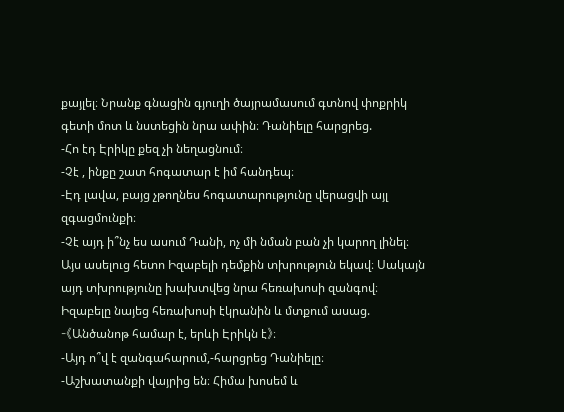քայլել։ Նրանք գնացին գյուղի ծայրամասում գտնով փոքրիկ գետի մոտ և նստեցին նրա ափին։ Դանիելը հարցրեց.
-Հո էդ Էրիկը քեզ չի նեղացնում։
-Չէ , ինքը շատ հոգատար է իմ հանդեպ։
-Էդ լավա, բայց չթողնես հոգատարությունը վերացվի այլ զգացմունքի։
-Չէ այդ ի՞նչ ես ասում Դանի, ոչ մի նման բան չի կարող լինել։
Այս ասելուց հետո Իզաբելի դեմքին տխրություն եկավ։ Սակայն այդ տխրությունը խախտվեց նրա հեռախոսի զանգով։ Իզաբելը նայեց հեռախոսի էկրանին և մտքում ասաց.
-《Անծանոթ համար է, երևի Էրիկն է》։
-Այդ ո՞վ է զանգահարում,-հարցրեց Դանիելը։
-Աշխատանքի վայրից են։ Հիմա խոսեմ և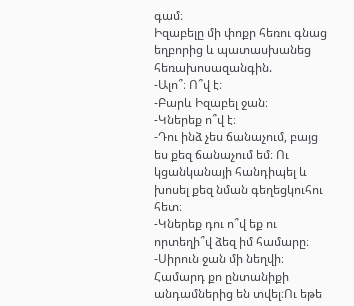գամ։
Իզաբելը մի փոքր հեռու գնաց եղբորից և պատասխանեց հեռախոսազանգին.
-Ալո՞։ Ո՞վ է։
-Բարև Իզաբել ջան։
-Կներեք ո՞վ է։
-Դու ինձ չես ճանաչում, բայց ես քեզ ճանաչում եմ։ Ու կցանկանայի հանդիպել և խոսել քեզ նման գեղեցկուհու հետ։
-Կներեք դու ո՞վ եք ու որտեղի՞վ ձեզ իմ համարը։
-Սիրուն ջան մի նեղվի։ Համարդ քո ընտանիքի անդամներից են տվել։Ու եթե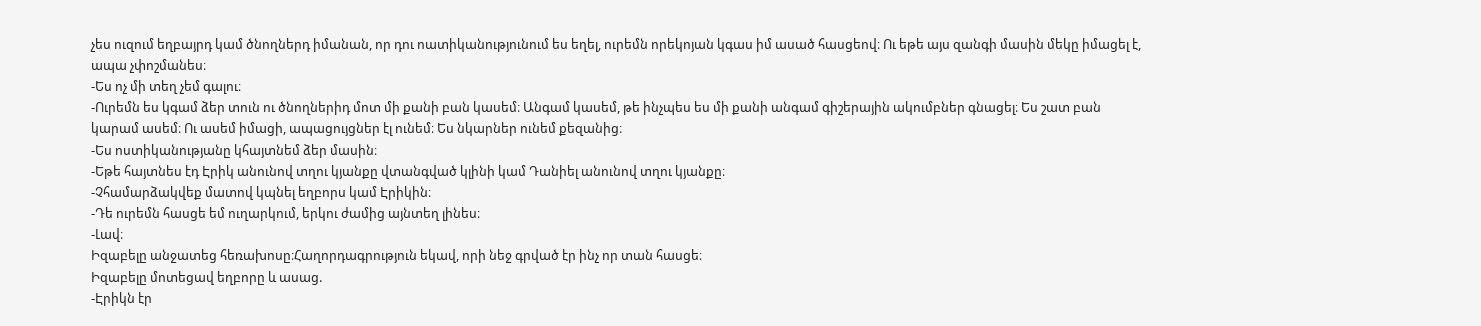չես ուզում եղբայրդ կամ ծնողներդ իմանան, որ դու ոատիկանությունում ես եղել, ուրեմն որեկոյան կգաս իմ ասած հասցեով։ Ու եթե այս զանգի մասին մեկը իմացել է, ապա չփոշմանես։
-Ես ոչ մի տեղ չեմ գալու։
-Ուրեմն ես կգամ ձեր տուն ու ծնողներիդ մոտ մի քանի բան կասեմ։ Անգամ կասեմ, թե ինչպես ես մի քանի անգամ գիշերային ակումբներ գնացել։ Ես շատ բան կարամ ասեմ։ Ու ասեմ իմացի, ապացույցներ էլ ունեմ։ Ես նկարներ ունեմ քեզանից։
-Ես ոստիկանությանը կհայտնեմ ձեր մասին։
-Եթե հայտնես էդ Էրիկ անունով տղու կյանքը վտանգված կլինի կամ Դանիել անունով տղու կյանքը։
-Չհամարձակվեք մատով կպնել եղբորս կամ Էրիկին։
-Դե ուրեմն հասցե եմ ուղարկում, երկու ժամից այնտեղ լինես։
-Լավ։
Իզաբելը անջատեց հեռախոսը։Հաղորդագրություն եկավ, որի նեջ գրված էր ինչ որ տան հասցե։
Իզաբելը մոտեցավ եղբորը և ասաց.
-Էրիկն էր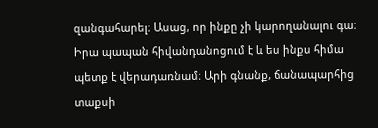զանգահարել։ Ասաց, որ ինքը չի կարողանալու գա։ Իրա պապան հիվանդանոցում է և ես ինքս հիմա պետք է վերադառնամ։ Արի գնանք, ճանապարհից տաքսի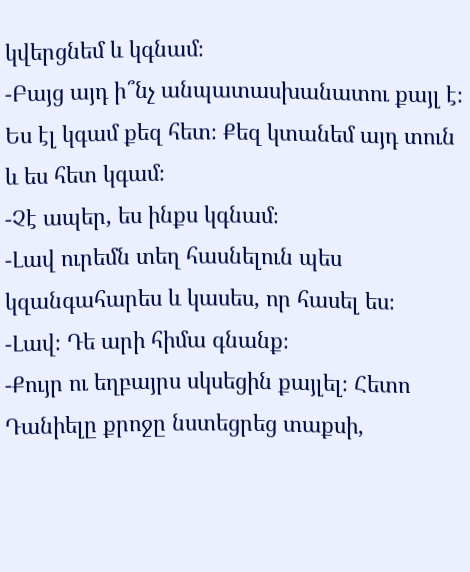կվերցնեմ և կգնամ։
-Բայց այդ ի՞նչ անպատասխանատու քայլ է։ Ես էլ կգամ քեզ հետ։ Քեզ կտանեմ այդ տուն և ես հետ կգամ։
-Չէ ապեր, ես ինքս կգնամ։
-Լավ ուրեմն տեղ հասնելուն պես կզանգահարես և կասես, որ հասել ես։
-Լավ։ Դե արի հիմա գնանք։
-Քույր ու եղբայրս սկսեցին քայլել։ Հետո Դանիելը քրոջը նստեցրեց տաքսի,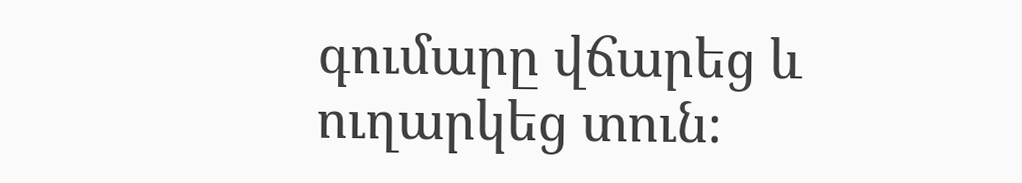գումարը վճարեց և ուղարկեց տուն։